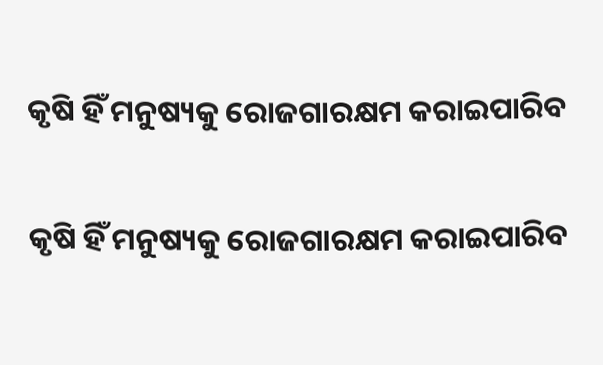କୃଷି ହିଁ ମନୁଷ୍ୟକୁ ରୋଜଗାରକ୍ଷମ କରାଇପାରିବ

କୃଷି ହିଁ ମନୁଷ୍ୟକୁ ରୋଜଗାରକ୍ଷମ କରାଇପାରିବ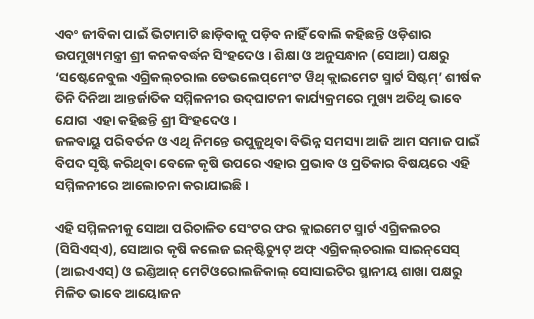ଏବଂ ଜୀବିକା ପାଇଁ ଭିଟାମାଟି ଛାଡ଼ିବାକୁ ପଡ଼ିବ ନାହିଁ ବୋଲି କହିଛନ୍ତି ଓଡ଼ିଶାର ଉପମୁଖ୍ୟମନ୍ତ୍ରୀ ଶ୍ରୀ କନକବର୍ଦ୍ଧନ ସିଂହଦେଓ । ଶିକ୍ଷା ଓ ଅନୁସନ୍ଧାନ (ସୋଆ) ପକ୍ଷରୁ ‘ସଷ୍ଟେନେବୁଲ ଏଗ୍ରିକଲ୍‌ଚରାଲ ଡେଭଲେପ୍‌ମେଂଟ ୱିଥ୍ କ୍ଲାଇମେଟ ସ୍ମାର୍ଟ ସିଷ୍ଟମ୍‌’ ଶୀର୍ଷକ ତିନି ଦିନିଆ ଆନ୍ତର୍ଜାତିକ ସମ୍ମିଳନୀର ଉଦ୍‌ଘାଟନୀ କାର୍ଯ୍ୟକ୍ରମରେ ମୁଖ୍ୟ ଅତିଥି ଭାବେ ଯୋଗ  ଏହା କହିଛନ୍ତି ଶ୍ରୀ ସିଂହଦେଓ ।
ଜଳବାୟୁ ପରିବର୍ତନ ଓ ଏଥି ନିମନ୍ତେ ଉପୁଜୁଥିବା ବିଭିନ୍ନ ସମସ୍ୟା ଆଜି ଆମ ସମାଜ ପାଇଁ ବିପଦ ସୃଷ୍ଟି କରିଥିବା ବେଳେ କୃଷି ଉପରେ ଏହାର ପ୍ରଭାବ ଓ ପ୍ରତିକାର ବିଷୟରେ ଏହି ସମ୍ମିଳନୀରେ ଆଲୋଚନା କରାଯାଇଛି ।

ଏହି ସମ୍ମିଳନୀକୁ ସୋଆ ପରିଚାଳିତ ସେଂଟର ଫର କ୍ଲାଇମେଟ ସ୍ମାର୍ଟ ଏଗ୍ରିକଲଚର (ସିସିଏସ୍‌ଏ), ସୋଆର କୃଷି କଲେଜ ଇନ୍‌ଷ୍ଟିଚ୍ୟୁଟ୍ ଅଫ୍ ଏଗ୍ରିକଲ୍‌ଚରାଲ ସାଇନ୍‌ସେସ୍ (ଆଇଏଏସ୍‌) ଓ ଇଣ୍ଡିଆନ୍ ମେଟିଓରୋଲଜିକାଲ୍ ସୋସାଇଟିର ସ୍ଥାନୀୟ ଶାଖା ପକ୍ଷରୁ ମିଳିତ ଭାବେ ଆୟୋଜନ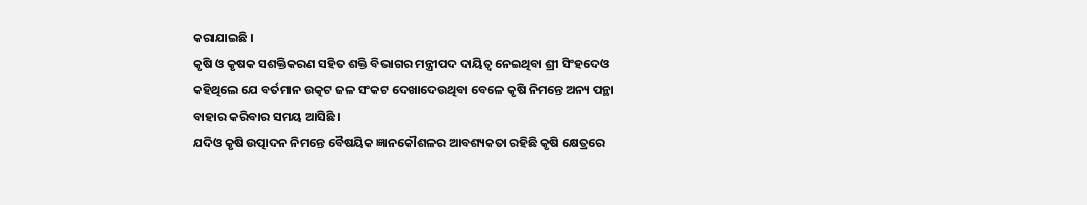କରାଯାଇଛି ।
କୃଷି ଓ କୃଷକ ସଶକ୍ତିକରଣ ସହିତ ଶକ୍ତି ବିଭାଗର ମନ୍ତ୍ରୀପଦ ଦାୟିତ୍ୱ ନେଇଥିବା ଶ୍ରୀ ସିଂହଦେଓ କହିଥିଲେ ଯେ ବର୍ତମାନ ଉତ୍କଟ ଜଳ ସଂକଟ ଦେଖାଦେଉଥିବା ବେଳେ କୃଷି ନିମନ୍ତେ ଅନ୍ୟ ପନ୍ଥା ବାହାର କରିବାର ସମୟ ଆସିଛି ।
ଯଦିଓ କୃଷି ଉତ୍ପାଦନ ନିମନ୍ତେ ବୈଷୟିକ ଜ୍ଞାନକୌଶଳର ଆବଶ୍ୟକତା ରହିଛି କୃଷି କ୍ଷେତ୍ରରେ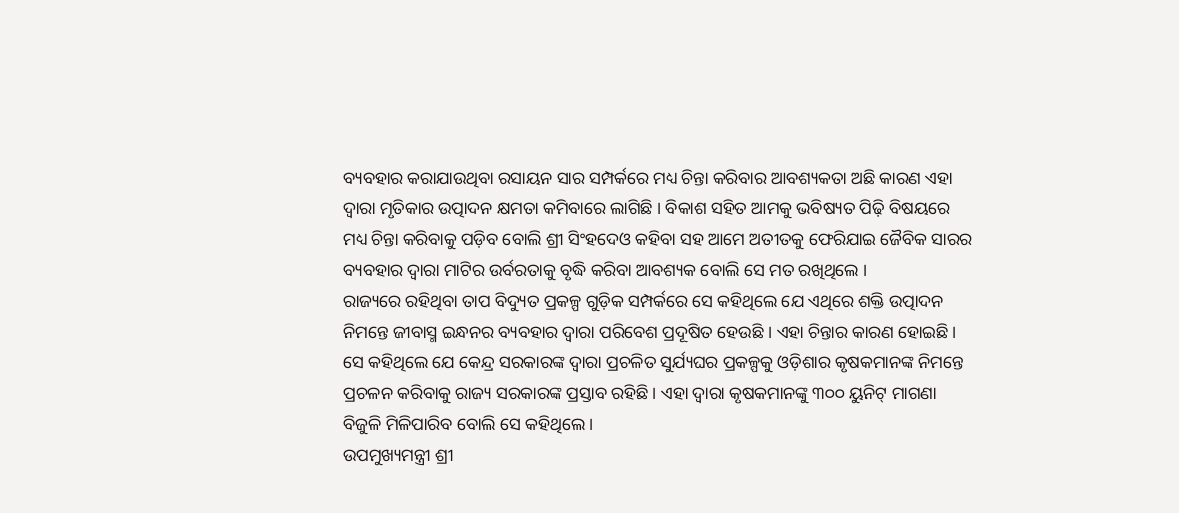ବ୍ୟବହାର କରାଯାଉଥିବା ରସାୟନ ସାର ସମ୍ପର୍କରେ ମଧ୍ୟ ଚିନ୍ତା କରିବାର ଆବଶ୍ୟକତା ଅଛି କାରଣ ଏହା ଦ୍ୱାରା ମୃତିକାର ଉତ୍ପାଦନ କ୍ଷମତା କମିବାରେ ଲାଗିଛି । ବିକାଶ ସହିତ ଆମକୁ ଭବିଷ୍ୟତ ପିଢ଼ି ବିଷୟରେ ମଧ୍ୟ ଚିନ୍ତା କରିବାକୁ ପଡ଼ିବ ବୋଲି ଶ୍ରୀ ସିଂହଦେଓ କହିବା ସହ ଆମେ ଅତୀତକୁ ଫେରିଯାଇ ଜୈବିକ ସାରର ବ୍ୟବହାର ଦ୍ୱାରା ମାଟିର ଉର୍ବରତାକୁ ବୃଦ୍ଧି କରିବା ଆବଶ୍ୟକ ବୋଲି ସେ ମତ ରଖିଥିଲେ ।
ରାଜ୍ୟରେ ରହିଥିବା ତାପ ବିଦ୍ୟୁତ ପ୍ରକଳ୍ପ ଗୁଡ଼ିକ ସମ୍ପର୍କରେ ସେ କହିଥିଲେ ଯେ ଏଥିରେ ଶକ୍ତି ଉତ୍ପାଦନ ନିମନ୍ତେ ଜୀବାସ୍ମ ଇନ୍ଧନର ବ୍ୟବହାର ଦ୍ୱାରା ପରିବେଶ ପ୍ରଦୂଷିତ ହେଉଛି । ଏହା ଚିନ୍ତାର କାରଣ ହୋଇଛି । ସେ କହିଥିଲେ ଯେ କେନ୍ଦ୍ର ସରକାରଙ୍କ ଦ୍ୱାରା ପ୍ରଚଳିତ ସୁର୍ଯ୍ୟଘର ପ୍ରକଳ୍ପକୁ ଓଡ଼ିଶାର କୃଷକମାନଙ୍କ ନିମନ୍ତେ ପ୍ରଚଳନ କରିବାକୁ ରାଜ୍ୟ ସରକାରଙ୍କ ପ୍ରସ୍ତାବ ରହିଛି । ଏହା ଦ୍ୱାରା କୃଷକମାନଙ୍କୁ ୩୦୦ ୟୁନିଟ୍ ମାଗଣା ବିଜୁଳି ମିଳିପାରିବ ବୋଲି ସେ କହିଥିଲେ ।
ଉପମୁଖ୍ୟମନ୍ତ୍ରୀ ଶ୍ରୀ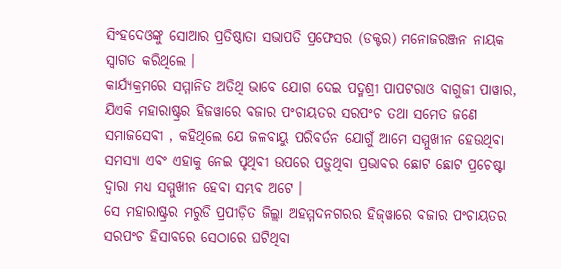ସିଂହଦେଓଙ୍କୁ ସୋଆର ପ୍ରତିଷ୍ଠାତା ସଭାପତି ପ୍ରଫେସର (ଡକ୍ଟର) ମନୋଜରଞ୍ଜନ ନାୟକ ସ୍ୱାଗତ କରିଥିଲେ ।
କାର୍ଯ୍ୟକ୍ରମରେ ସମ୍ମାନିତ ଅତିଥି ଭାବେ ଯୋଗ ଦେଇ ପଦ୍ମଶ୍ରୀ ପାପଟରାଓ ବାଗୁଜୀ ପାୱାର, ଯିଏକି ମହାରାଷ୍ଟ୍ରର ହିଜୱାରେ ବଜାର ପଂଚାୟତର ସରପଂଚ ତଥା ସମେତ ଜଣେ ସମାଜସେବୀ , କହିଥିଲେ ଯେ ଜଳବାୟୁ ପରିବର୍ତନ ଯୋଗୁଁ ଆମେ ସମ୍ମୁଖୀନ ହେଉଥିବା ସମସ୍ୟା ଏବଂ ଏହାକୁ ନେଇ ପୃଥିବୀ ଉପରେ ପଡ଼ୁଥିବା ପ୍ରଭାବର ଛୋଟ ଛୋଟ ପ୍ରଚେଷ୍ଟା ଦ୍ୱାରା ମଧ୍ୟ ସମ୍ମୁଖୀନ ହେବା ସମ୍ଭବ ଅଟେ ।
ସେ ମହାରାଷ୍ଟ୍ରର ମରୁଡି ପ୍ରପୀଡ଼ିତ ଜିଲ୍ଲା ଅହମ୍ମଦନଗରର ହିଜ୍‌ୱାରେ ବଜାର ପଂଚାୟତର ସରପଂଚ ହିସାବରେ ସେଠାରେ ଘଟିଥିବା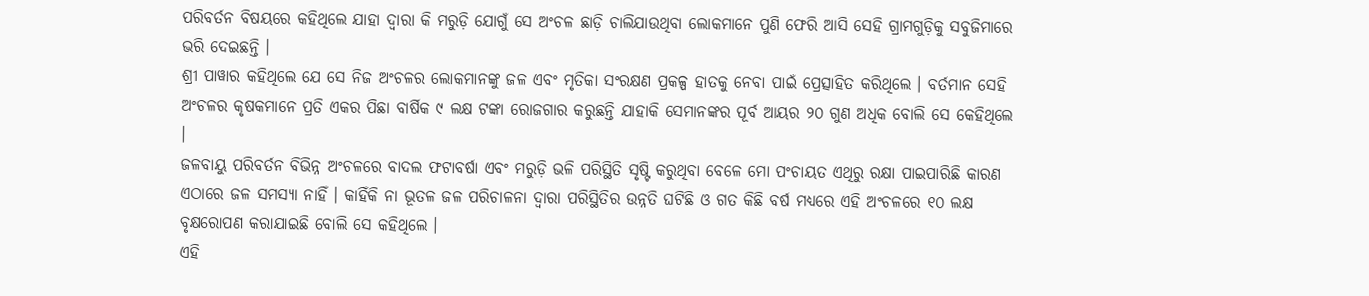ପରିବର୍ତନ ବିଷୟରେ କହିଥିଲେ ଯାହା ଦ୍ୱାରା କି ମରୁଡ଼ି ଯୋଗୁଁ ସେ ଅଂଚଳ ଛାଡ଼ି ଚାଲିଯାଉଥିବା ଲୋକମାନେ ପୁଣି ଫେରି ଆସି ସେହି ଗ୍ରାମଗୁଡ଼ିକୁ ସବୁଜିମାରେ ଭରି ଦେଇଛନ୍ତି ।
ଶ୍ରୀ ପାୱାର କହିଥିଲେ ଯେ ସେ ନିଜ ଅଂଚଳର ଲୋକମାନଙ୍କୁ ଜଳ ଏବଂ ମୃତିକା ସଂରକ୍ଷଣ ପ୍ରକଳ୍ପ ହାତକୁ ନେବା ପାଇଁ ପ୍ରେତ୍ସାହିତ କରିଥିଲେ । ବର୍ତମାନ ସେହି ଅଂଚଳର କୃଷକମାନେ ପ୍ରତି ଏକର ପିଛା ବାର୍ଷିକ ୯ ଲକ୍ଷ ଟଙ୍କା ରୋଜଗାର କରୁଛନ୍ତି ଯାହାକି ସେମାନଙ୍କର ପୂର୍ବ ଆୟର ୨୦ ଗୁଣ ଅଧିକ ବୋଲି ସେ କେହିଥିଲେ ।
ଜଳବାୟୁ ପରିବର୍ତନ ବିଭିନ୍ନ ଅଂଚଳରେ ବାଦଲ ଫଟାବର୍ଷା ଏବଂ ମରୁଡ଼ି ଭଳି ପରିସ୍ଥିତି ସୃଷ୍ଟି କରୁଥିବା ବେଳେ ମୋ ପଂଚାୟତ ଏଥିରୁ ରକ୍ଷା ପାଇପାରିଛି କାରଣ ଏଠାରେ ଜଳ ସମସ୍ୟା ନାହିଁ । କାହିଁକି ନା ଭୂତଳ ଜଳ ପରିଚାଳନା ଦ୍ୱାରା ପରିସ୍ଥିତିର ଉନ୍ନତି ଘଟିଛି ଓ ଗତ କିଛି ବର୍ଷ ମଧ୍ୟରେ ଏହି ଅଂଚଳରେ ୧୦ ଲକ୍ଷ ବୃକ୍ଷରୋପଣ କରାଯାଇଛି ବୋଲି ସେ କହିଥିଲେ ।
ଏହି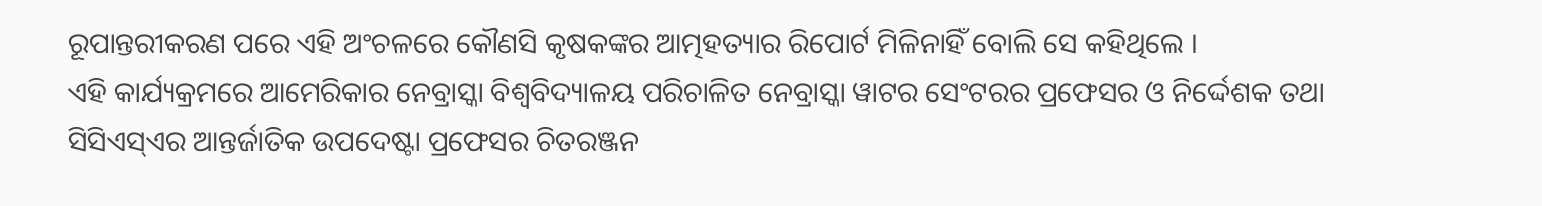ରୂପାନ୍ତରୀକରଣ ପରେ ଏହି ଅଂଚଳରେ କୌଣସି କୃଷକଙ୍କର ଆତ୍ମହତ୍ୟାର ରିପୋର୍ଟ ମିଳିନାହିଁ ବୋଲି ସେ କହିଥିଲେ ।
ଏହି କାର୍ଯ୍ୟକ୍ରମରେ ଆମେରିକାର ନେବ୍ରାସ୍କା ବିଶ୍ୱବିଦ୍ୟାଳୟ ପରିଚାଳିତ ନେବ୍ରାସ୍କା ୱାଟର ସେଂଟରର ପ୍ରଫେସର ଓ ନିର୍ଦ୍ଦେଶକ ତଥା ସିସିଏସ୍‌ଏର ଆନ୍ତର୍ଜାତିକ ଉପଦେଷ୍ଟା ପ୍ରଫେସର ଚିତରଞ୍ଜନ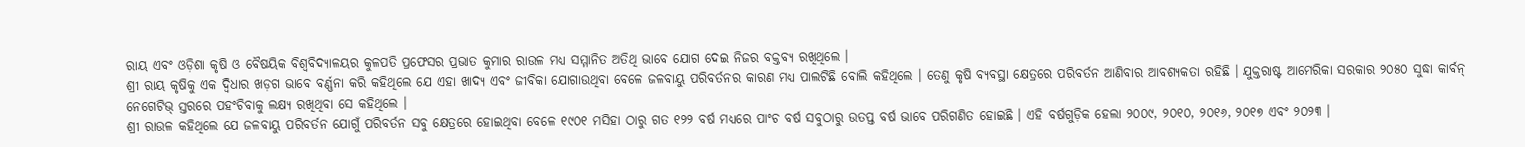ରାୟ ଏବଂ ଓଡ଼ିଶା କୃଷି ଓ ବୈଷୟିକ ବିଶ୍ୱବିଦ୍ୟାଳୟର କୁଳପତି ପ୍ରଫେସର ପ୍ରଭାତ କୁମାର ରାଉଳ ମଧ୍ୟ ସମ୍ମାନିତ ଅତିଥି ଭାବେ ଯୋଗ ଦେଇ ନିଜର ବକ୍ତବ୍ୟ ରଖିଥିଲେ ।
ଶ୍ରୀ ରାୟ କୃଷିକୁ ଏକ ଦ୍ୱିଧାର ଖଡ଼ଗ ଭାବେ ବର୍ଣ୍ଣନା କରି କହିଥିଲେ ଯେ ଏହା ଖାଦ୍ୟ ଏବଂ ଜୀବିକା ଯୋଗାଉଥିବା ବେଳେ ଜଳବାୟୁ ପରିବର୍ତନର କାରଣ ମଧ୍ୟ ପାଲଟିଛି ବୋଲି କହିଥିଲେ । ତେଣୁ କୃଷି ବ୍ୟବସ୍ଥା କ୍ଷେତ୍ରରେ ପରିବର୍ତନ ଆଣିବାର ଆବଶ୍ୟକତା ରହିଛି । ଯୁକ୍ତରାଷ୍ଟ ଆମେରିକା ସରକାର ୨୦୫୦ ସୁଦ୍ଧା କାର୍ବନ୍ ନେଗେଟିଭ୍ ସ୍ତରରେ ପହଂଚିବାକୁ ଲକ୍ଷ୍ୟ ରଖିଥିବା ସେ କହିଥିଲେ ।
ଶ୍ରୀ ରାଉଳ କହିଥିଲେ ଯେ ଜଳବାୟୁ ପରିବର୍ତନ ଯୋଗୁଁ ପରିବର୍ତନ ସବୁ କ୍ଷେତ୍ରରେ ହୋଇଥିବା ବେଳେ ୧୯୦୧ ମସିହା ଠାରୁ ଗତ ୧୨୨ ବର୍ଷ ମଧ୍ୟରେ ପାଂଚ ବର୍ଷ ସବୁଠାରୁ ଉତପ୍ତ ବର୍ଷ ଭାବେ ପରିଗଣିତ ହୋଇଛି । ଏହି ବର୍ଷଗୁଡ଼ିକ ହେଲା ୨୦୦୯, ୨୦୧୦, ୨୦୧୬, ୨୦୧୭ ଏବଂ ୨୦୨୩ ।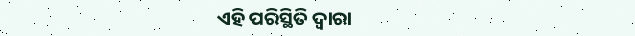ଏହି ପରିସ୍ଥିତି ଦ୍ୱାରା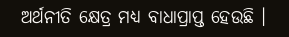ଅର୍ଥନୀତି କ୍ଷେତ୍ର ମଧ୍ୟ ବାଧାପ୍ରାପ୍ତ ହେଉଛି ।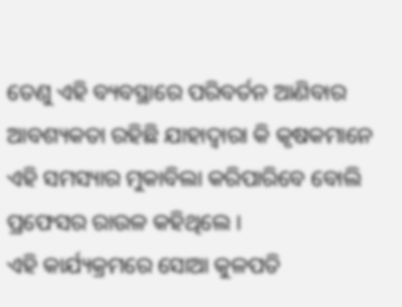ତେଣୁ ଏହି ବ୍ୟବସ୍ଥାରେ ପରିବର୍ତନ ଆଣିବାର ଆବଶ୍ୟକତା ରହିଛି ଯାହାଦ୍ୱାରା କି କୃଷକମାନେ ଏହି ସମସ୍ୟାର ମୁକାବିଲା କରିପାରିବେ ବୋଲି ପ୍ରଫେସର ରାଉଳ କହିଥିଲେ ।
ଏହି କାର୍ଯ୍ୟକ୍ରମରେ ସୋଆ କୁଳପତି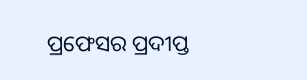ପ୍ରଫେସର ପ୍ରଦୀପ୍ତ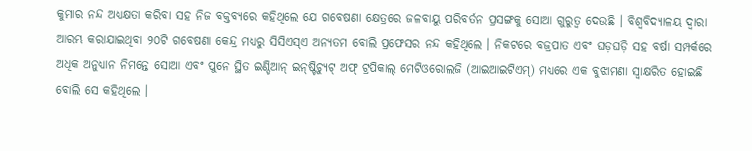କୁମାର ନନ୍ଦ ଅଧ୍ୟକ୍ଷତା କରିବା ସହ ନିଜ ବକ୍ତବ୍ୟରେ କହିଥିଲେ ଯେ ଗବେଷଣା କ୍ଷେତ୍ରରେ ଜଳବାୟୁ ପରିବର୍ତନ ପ୍ରସଙ୍ଗକୁ ସୋଆ ଗୁରୁତ୍ୱ ଦେଉଛି । ବିଶ୍ୱବିଦ୍ୟାଳୟ ଦ୍ୱାରା ଆରମ୍ଭ କରାଯାଇଥିବା ୨୦ଟି ଗବେଷଣା କେନ୍ଦ୍ର ମଧ୍ୟରୁ ସିସିଏସ୍‌ଏ ଅନ୍ୟତମ ବୋଲି ପ୍ରଫେସର ନନ୍ଦ କହିଥିଲେ । ନିକଟରେ ବଜ୍ରପାତ ଏବଂ ଘଡ଼ଘଡ଼ି ସହ ବର୍ଷା ସମ୍ପର୍କରେ ଅଧିକ ଅନୁଧ୍ୟାନ ନିମନ୍ତେ ସୋଆ ଏବଂ ପୁନେ ସ୍ଥିତ ଇଣ୍ଡିଆନ୍ ଇନ୍‌ଷ୍ଟିଚ୍ୟୁଟ୍ ଅଫ୍ ଟ୍ରପିକାଲ୍ ମେଟିଓରୋଲଜି (ଆଇଆଇଟିଏମ୍‌) ମଧ୍ୟରେ ଏକ ବୁଝାମଣା ସ୍ୱାକ୍ଷରିତ ହୋଇଛି ବୋଲି ସେ କହିଥିଲେ ।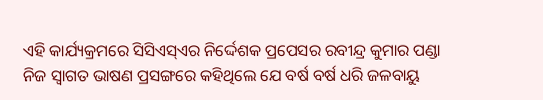ଏହି କାର୍ଯ୍ୟକ୍ରମରେ ସିସିଏସ୍‌ଏର ନିର୍ଦ୍ଦେଶକ ପ୍ରପେସର ରବୀନ୍ଦ୍ର କୁମାର ପଣ୍ଡା ନିଜ ସ୍ୱାଗତ ଭାଷଣ ପ୍ରସଙ୍ଗରେ କହିଥିଲେ ଯେ ବର୍ଷ ବର୍ଷ ଧରି ଜଳବାୟୁ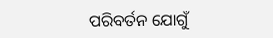ପରିବର୍ତନ ଯୋଗୁଁ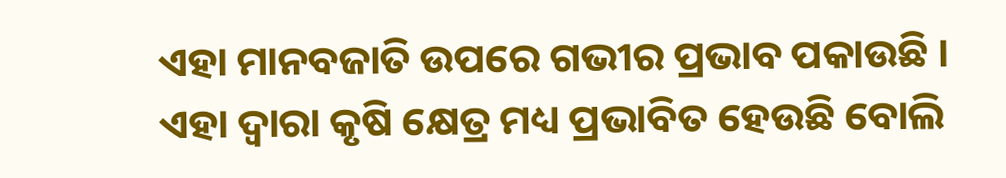ଏହା ମାନବଜାତି ଉପରେ ଗଭୀର ପ୍ରଭାବ ପକାଉଛି । ଏହା ଦ୍ୱାରା କୃଷି କ୍ଷେତ୍ର ମଧ୍ୟ ପ୍ରଭାବିତ ହେଉଛି ବୋଲି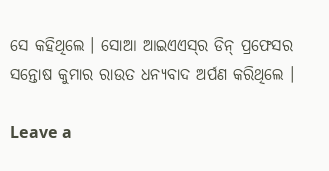ସେ କହିଥିଲେ । ସୋଆ ଆଇଏଏସ୍‌ର ଡିନ୍ ପ୍ରଫେସର ସନ୍ତୋଷ କୁମାର ରାଉତ ଧନ୍ୟବାଦ ଅର୍ପଣ କରିଥିଲେ ।

Leave a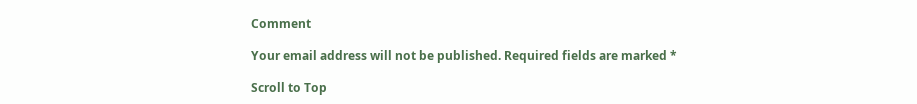Comment

Your email address will not be published. Required fields are marked *

Scroll to Top